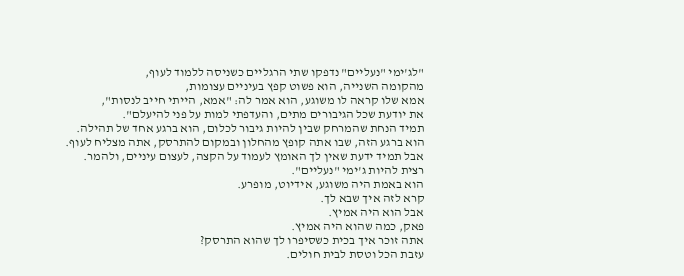"לג'ימי "נעליים" נדפקו שתי הרגליים כשניסה ללמוד לעוף,
מהקומה השנייה, הוא פשוט קפץ בעיניים עצומות,
אמא שלו קראה לו משוגע, הוא אמר לה: "אמא, הייתי חייב לנסות",
את יודעת שכל הגיבורים מתים, והעדפתי למות על פני להיעלם".
תמיד הנחת שהמרחק שבין להיות גיבור לכלום, הוא ברגע אחד של תהילה.
הוא ברגע הזה, שבו אתה קופץ מהחלון ובמקום להתרסק, אתה מצליח לעוף.
אבל תמיד ידעת שאין לך האומץ לעמוד על הקצה, לעצום עיניים, ולהמר.
רצית להיות ג'ימי "נעליים".
הוא באמת היה משוגע, אידיוט, מופרע.
קרא לזה איך שבא לך.
אבל הוא היה אמיץ.
פאק, כמה שהוא היה אמיץ.
אתה זוכר איך בכית כשסיפרו לך שהוא התרסק?
עזבת הכל וטסת לבית חולים.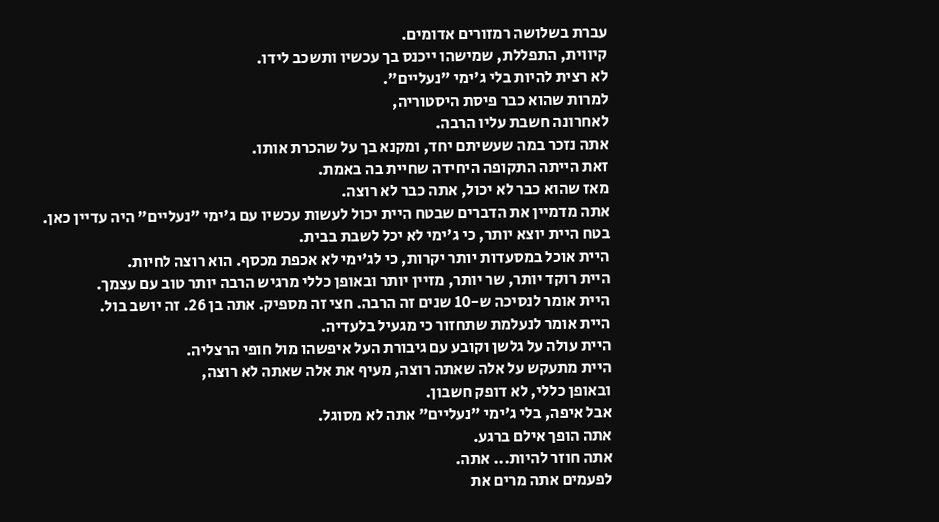עברת בשלושה רמזורים אדומים.
קיווית, התפללת, שמישהו ייכנס בך עכשיו ותשכב לידו.
לא רצית להיות בלי ג'ימי "נעליים".
למרות שהוא כבר פיסת היסטוריה,
לאחרונה חשבת עליו הרבה.
אתה נזכר במה שעשיתם יחד, ומקנא בך על שהכרת אותו.
זאת הייתה התקופה היחידה שחיית בה באמת.
מאז שהוא כבר לא יכול, אתה כבר לא רוצה.
אתה מדמיין את הדברים שבטח היית יכול לעשות עכשיו עם ג'ימי "נעליים" היה עדיין כאן.
בטח היית יוצא יותר, כי ג'ימי לא יכל לשבת בבית.
היית אוכל במסעדות יותר יקרות, כי לג'ימי לא אכפת מכסף. הוא רוצה לחיות.
היית רוקד יותר, שר יותר, מזיין יותר ובאופן כללי מרגיש הרבה יותר טוב עם עצמך.
היית אומר לנסיכה ש-10 שנים זה הרבה. חצי זה מספיק. אתה בן 26. זה יושב בול.
היית אומר לנעלמת שתחזור כי מגעיל בלעדיה.
היית עולה על גלשן וקובע עם גיבורת העל איפשהו מול חופי הרצליה.
היית מתעקש על אלה שאתה רוצה, מעיף את אלה שאתה לא רוצה,
ובאופן כללי, לא דופק חשבון.
אבל איפה, בלי ג'ימי "נעליים" אתה לא מסוגל.
אתה הופך אילם ברגע.
אתה חוזר להיות... אתה.
לפעמים אתה מרים את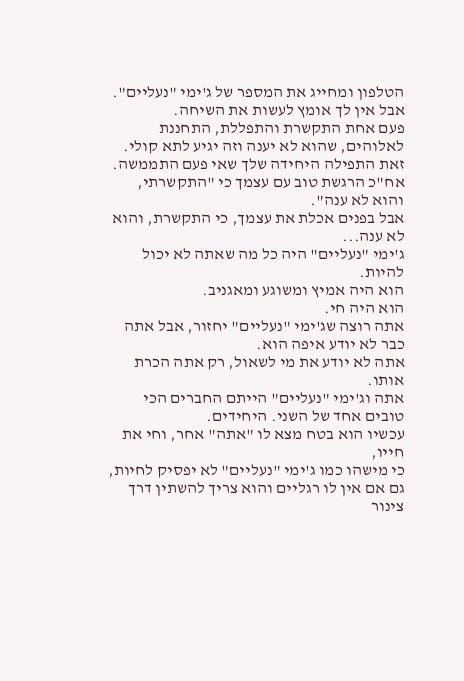הטלפון ומחייג את המספר של ג'ימי "נעליים".
אבל אין לך אומץ לעשות את השיחה.
פעם אחת התקשרת והתפללת, התחננת לאלוהים, שהוא לא יענה וזה יגיע לתא קולי.
זאת התפילה היחידה שלך שאי פעם התממשה.
אח"כ הרגשת טוב עם עצמך כי "התקשרתי, והוא לא ענה".
אבל בפנים אכלת את עצמך, כי התקשרת, והוא לא ענה...
ג'ימי "נעליים" היה כל מה שאתה לא יכול להיות.
הוא היה אמיץ ומשוגע ומאגניב.
הוא היה חי.
אתה רוצה שג'ימי "נעליים" יחזור, אבל אתה כבר לא יודע איפה הוא.
אתה לא יודע את מי לשאול, רק אתה הכרת אותו.
אתה וג'ימי "נעליים" הייתם החברים הכי טובים אחד של השני. היחידים.
עכשיו הוא בטח מצא לו "אתה" אחר, וחי את חייו,
כי מישהו כמו ג'ימי "נעליים" לא יפסיק לחיות, גם אם אין לו רגליים והוא צריך להשתין דרך צינור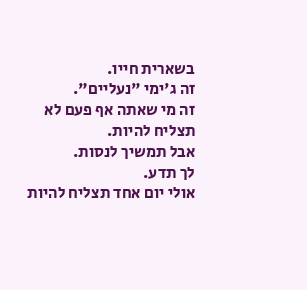בשארית חייו.
זה ג'ימי "נעליים".
זה מי שאתה אף פעם לא תצליח להיות.
אבל תמשיך לנסות.
לך תדע.
אולי יום אחד תצליח להיות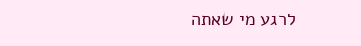לרגע מי שאתה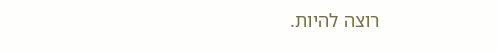רוצה להיות.